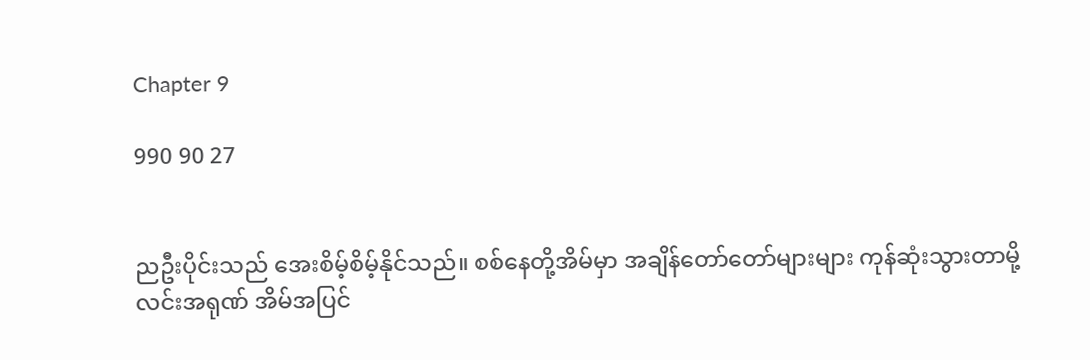Chapter 9

990 90 27


ညဦးပိုင်းသည် အေးစိမ့်စိမ့်နိုင်သည်။ စစ်နေတို့အိမ်မှာ အချိန်တော်တော်များများ ကုန်ဆုံးသွားတာမို့ လင်းအရုဏ် အိမ်အပြင်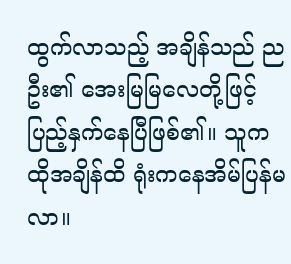ထွက်လာသည့် အချိန်သည် ညဦး၏ အေးမြမြလေတို့ဖြင့် ပြည့်နှက်နေပြီဖြစ်၏။ သူက ထိုအချိန်ထိ ရုံးကနေအိမ်ပြန်မလာ။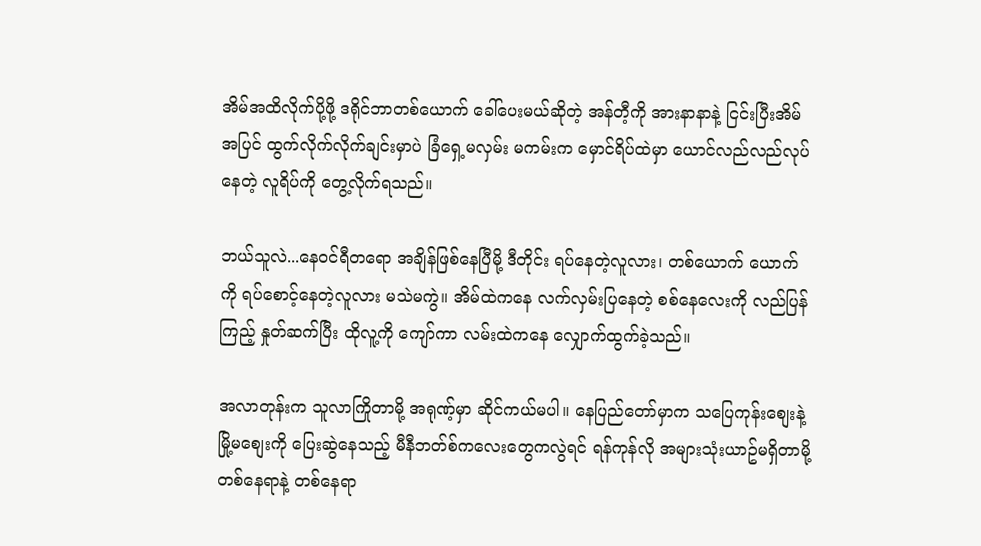အိမ်အထိလိုက်ပို့ဖို့ ဒရိုင်ဘာတစ်ယောက် ခေါ်ပေးမယ်ဆိုတဲ့ အန်တီ့ကို အားနာနာနဲ့ ငြင်းပြီးအိမ်အပြင် ထွက်လိုက်လိုက်ချင်းမှာပဲ ခြံရှေ့မလှမ်း မကမ်းက မှောင်ရိပ်ထဲမှာ ယောင်လည်လည်လုပ်နေတဲ့ လူရိပ်ကို တွေ့လိုက်ရသည်။

ဘယ်သူလဲ...နေဝင်ရီတရော အချိန်ဖြစ်နေပြီမို့ ဒီတိုင်း ရပ်နေတဲ့လူလား၊ တစ်ယောက် ယောက်ကို ရပ်စောင့်နေတဲ့လူလား မသဲမကွဲ။ အိမ်ထဲကနေ လက်လှမ်းပြနေတဲ့ စစ်နေလေးကို လည်ပြန်ကြည့် နှုတ်ဆက်ပြီး ထိုလူ့ကို ကျော်ကာ လမ်းထဲကနေ လျှောက်ထွက်ခဲ့သည်။

အလာတုန်းက သူလာကြိုတာမို့ အရုဏ့်မှာ ဆိုင်ကယ်မပါ။ နေပြည်တော်မှာက သပြေကုန်းစျေးနဲ့ မြို့မစျေးကို ပြေးဆွဲနေသည့် မီနီဘတ်စ်ကလေးတွေကလွဲရင် ရန်ကုန်လို အများသုံးယာဥ်မရှိတာမို့ တစ်နေရာနဲ့ တစ်နေရာ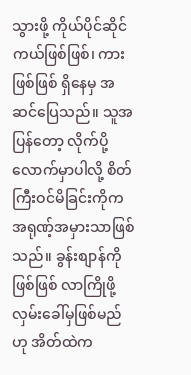သွားဖို့ ကိုယ်ပိုင်ဆိုင်ကယ်ဖြစ်ဖြစ်၊ ကားဖြစ်ဖြစ် ရှိနေမှ အဆင်ပြေသည်။ သူအပြန်တော့ လိုက်ပို့လောက်မှာပါလို့ စိတ်ကြီးဝင်မိခြင်းကိုက အရုဏ့်အမှားသာဖြစ်သည်။ ခွန်းစျာန်ကိုဖြစ်ဖြစ် လာကြိုဖို့ လှမ်းခေါ်မှဖြစ်မည်ဟု အိတ်ထဲက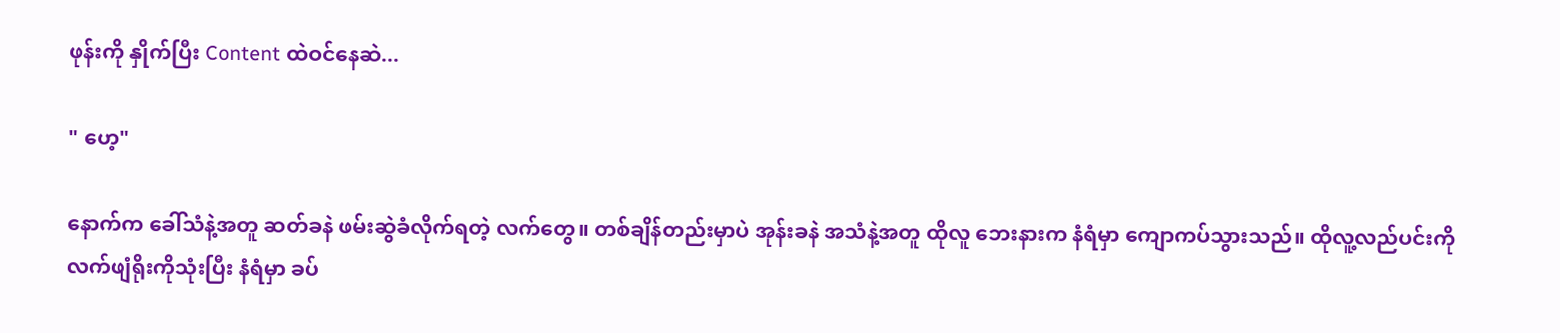ဖုန်းကို နှိုက်ပြီး Content ထဲဝင်နေဆဲ...

" ဟေ့"

နောက်က ခေါ်သံနဲ့အတူ ဆတ်ခနဲ ဖမ်းဆွဲခံလိုက်ရတဲ့ လက်တွေ။ တစ်ချိန်တည်းမှာပဲ အုန်းခနဲ အသံနဲ့အတူ ထိုလူ ဘေးနားက နံရံမှာ ကျောကပ်သွားသည်။ ထိုလူ့လည်ပင်းကို လက်ဖျံရိုးကိုသုံးပြီး နံရံမှာ ခပ်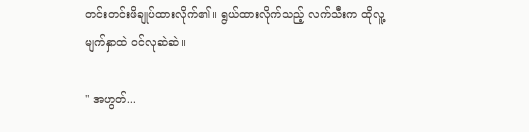တင်းတင်းဖိချုပ်ထားလိုက်၏။ ရွယ်ထားလိုက်သည့် လက်သီးက ထိုလူ့မျက်နှာထဲ ဝင်လုဆဲဆဲ။

" အဟွတ်...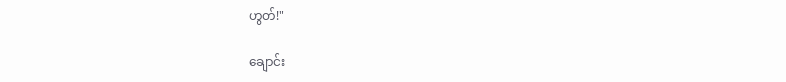ဟွတ်!"

ချောင်း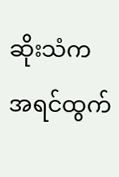ဆိုးသံက အရင်ထွက်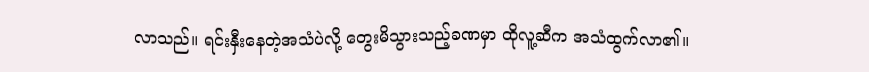လာသည်။ ရင်းနှီးနေတဲ့အသံပဲလို့ တွေးမိသွားသည့်ခဏမှာ ထိုလူ့ဆီက အသံထွက်လာ၏။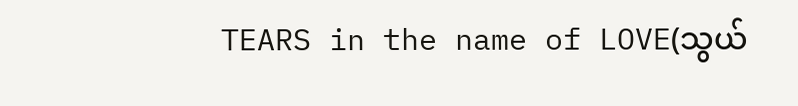TEARS in the name of LOVE(သွယ်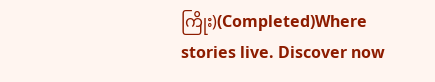ကြိုး)(Completed)Where stories live. Discover now